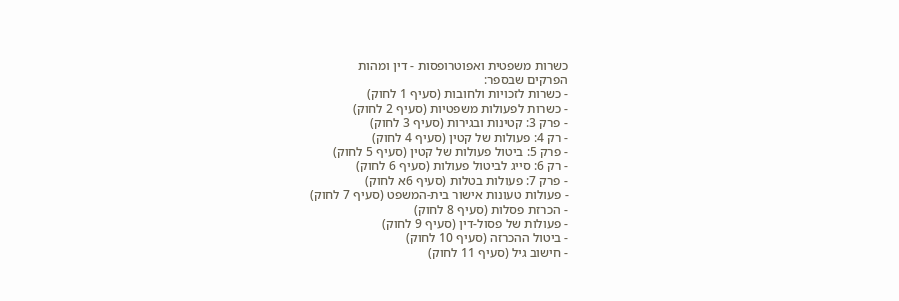כשרות משפטית ואפוטרופסות - דין ומהות
הפרקים שבספר:
- כשרות לזכויות ולחובות (סעיף 1 לחוק)
- כשרות לפעולות משפטיות (סעיף 2 לחוק)
- פרק 3: קטינות ובגירות (סעיף 3 לחוק)
- רק 4: פעולות של קטין (סעיף 4 לחוק)
- פרק 5: ביטול פעולות של קטין (סעיף 5 לחוק)
- רק 6: סייג לביטול פעולות (סעיף 6 לחוק)
- פרק 7: פעולות בטלות (סעיף 6א לחוק)
- פעולות טעונות אישור בית-המשפט (סעיף 7 לחוק)
- הכרזת פסלות (סעיף 8 לחוק)
- פעולות של פסול-דין (סעיף 9 לחוק)
- ביטול ההכרזה (סעיף 10 לחוק)
- חישוב גיל (סעיף 11 לחוק)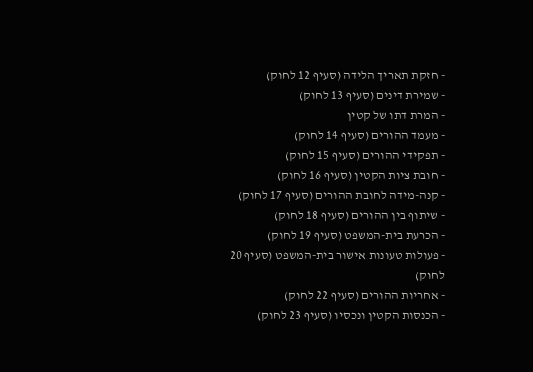- חזקת תאריך הלידה (סעיף 12 לחוק)
- שמירת דינים (סעיף 13 לחוק)
- המרת דתו של קטין
- מעמד ההורים (סעיף 14 לחוק)
- תפקידי ההורים (סעיף 15 לחוק)
- חובת ציות הקטין (סעיף 16 לחוק)
- קנה-מידה לחובת ההורים (סעיף 17 לחוק)
- שיתוף בין ההורים (סעיף 18 לחוק)
- הכרעת בית-המשפט (סעיף 19 לחוק)
- פעולות טעונות אישור בית-המשפט (סעיף 20 לחוק)
- אחריות ההורים (סעיף 22 לחוק)
- הכנסות הקטין ונכסיו (סעיף 23 לחוק)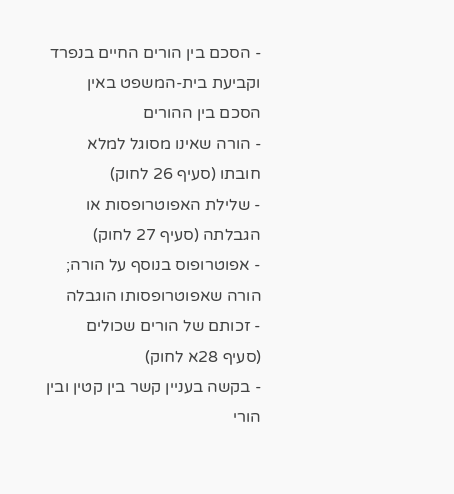- הסכם בין הורים החיים בנפרד וקביעת בית-המשפט באין הסכם בין ההורים
- הורה שאינו מסוגל למלא חובתו (סעיף 26 לחוק)
- שלילת האפוטרופסות או הגבלתה (סעיף 27 לחוק)
- אפוטרופוס בנוסף על הורה; הורה שאפוטרופסותו הוגבלה
- זכותם של הורים שכולים (סעיף 28א לחוק)
- בקשה בעניין קשר בין קטין ובין הורי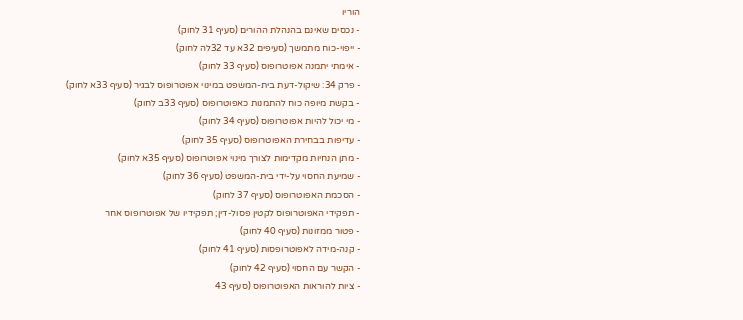הוריו
- נכסים שאינם בהנהלת ההורים (סעיף 31 לחוק)
- ייפוי-כוח מתמשך (סעיפים 32א עד 32לה לחוק)
- אימתי יתמנה אפוטרופוס (סעיף 33 לחוק)
- פרק 34: שיקול-דעת בית-המשפט במינוי אפוטרופוס לבגיר (סעיף 33א לחוק)
- בקשת מיופה כוח להתמנות כאפוטרופוס (סעיף 33ב לחוק)
- מי יכול להיות אפוטרופוס (סעיף 34 לחוק)
- עדיפות בבחירת האפוטרופוס (סעיף 35 לחוק)
- מתן הנחיות מקדימות לצורך מינוי אפוטרופוס (סעיף 35א לחוק)
- שמיעת החסוי על-ידי בית-המשפט (סעיף 36 לחוק)
- הסכמת האפוטרופוס (סעיף 37 לחוק)
- תפקידי האפוטרופוס לקטין פסול-דין; תפקידיו של אפוטרופוס אחר
- פטור ממזונות (סעיף 40 לחוק)
- קנה-מידה לאפוטרופסות (סעיף 41 לחוק)
- הקשר עם החסוי (סעיף 42 לחוק)
- ציות להוראות האפוטרופוס (סעיף 43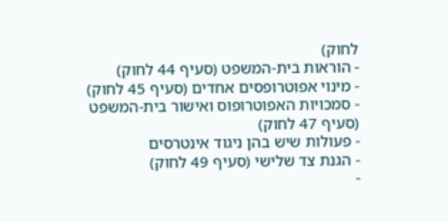לחוק)
- הוראות בית-המשפט (סעיף 44 לחוק)
- מינוי אפוטרופסים אחדים (סעיף 45 לחוק)
- סמכויות האפוטרופוס ואישור בית-המשפט (סעיף 47 לחוק)
- פעולות שיש בהן ניגוד אינטרסים
- הגנת צד שלישי (סעיף 49 לחוק)
-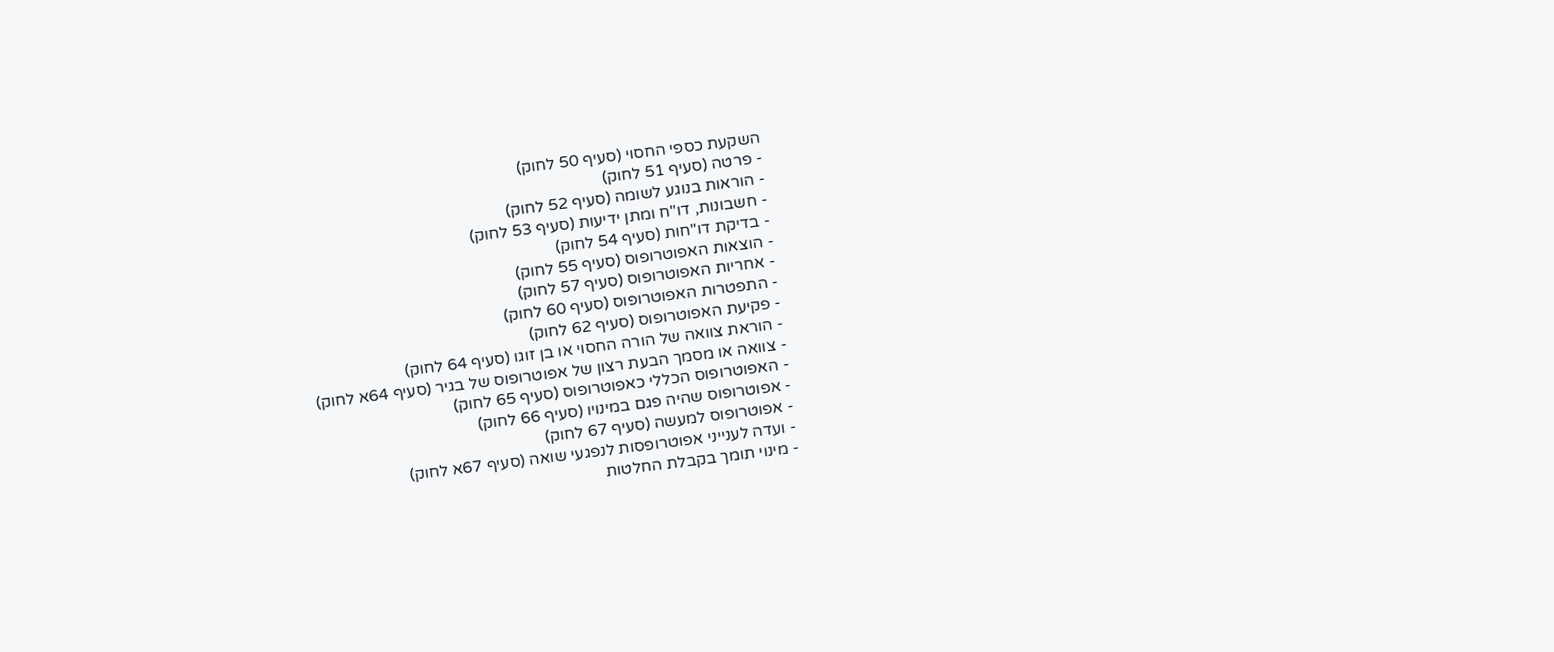השקעת כספי החסוי (סעיף 50 לחוק)
- פרטה (סעיף 51 לחוק)
- הוראות בנוגע לשומה (סעיף 52 לחוק)
- חשבונות, דו"ח ומתן ידיעות (סעיף 53 לחוק)
- בדיקת דו"חות (סעיף 54 לחוק)
- הוצאות האפוטרופוס (סעיף 55 לחוק)
- אחריות האפוטרופוס (סעיף 57 לחוק)
- התפטרות האפוטרופוס (סעיף 60 לחוק)
- פקיעת האפוטרופוס (סעיף 62 לחוק)
- הוראת צוואה של הורה החסוי או בן זוגו (סעיף 64 לחוק)
- צוואה או מסמך הבעת רצון של אפוטרופוס של בגיר (סעיף 64א לחוק)
- האפוטרופוס הכללי כאפוטרופוס (סעיף 65 לחוק)
- אפוטרופוס שהיה פגם במינויו (סעיף 66 לחוק)
- אפוטרופוס למעשה (סעיף 67 לחוק)
- ועדה לענייני אפוטרופסות לנפגעי שואה (סעיף 67א לחוק)
- מינוי תומך בקבלת החלטות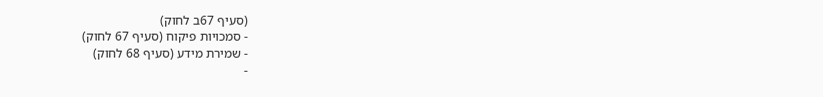(סעיף 67ב לחוק)
- סמכויות פיקוח (סעיף 67 לחוק)
- שמירת מידע (סעיף 68 לחוק)
-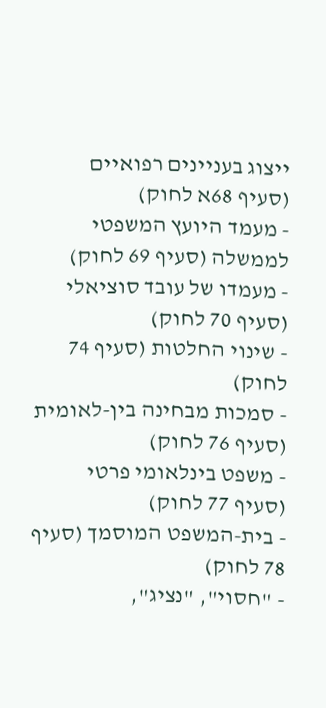ייצוג בעניינים רפואיים (סעיף 68א לחוק)
- מעמד היועץ המשפטי לממשלה (סעיף 69 לחוק)
- מעמדו של עובד סוציאלי (סעיף 70 לחוק)
- שינוי החלטות (סעיף 74 לחוק)
- סמכות מבחינה בין-לאומית (סעיף 76 לחוק)
- משפט בינלאומי פרטי (סעיף 77 לחוק)
- בית-המשפט המוסמך (סעיף 78 לחוק)
- "חסוי", "נציג",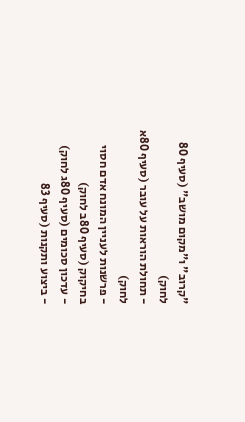"קרוב" ו"מקום מושב" (סעיף 80 לחוק)
- תחולת הוראות על עובר (סעיף 80א לחוק)
- פרשנות לעניין המונח אדם חסוי בחיקוק (סעיף 80ב לחוק)
- עדכון סכומים (סעיף 80ג לחוק)
- ביצוע ותקנות (סעיף 83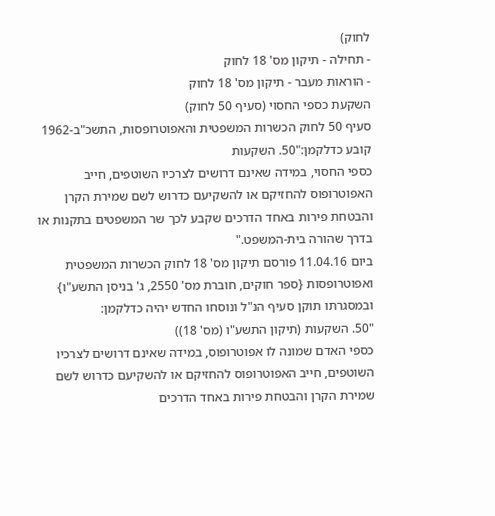לחוק)
- תחילה - תיקון מס' 18 לחוק
- הוראות מעבר - תיקון מס' 18 לחוק
השקעת כספי החסוי (סעיף 50 לחוק)
סעיף 50 לחוק הכשרות המשפטית והאפוטרופסות, התשכ"ב-1962 קובע כדלקמן:"50. השקעות
כספי החסוי, במידה שאינם דרושים לצרכיו השוטפים, חייב האפוטרופוס להחזיקם או להשקיעם כדרוש לשם שמירת הקרן והבטחת פירות באחד הדרכים שקבע לכך שר המשפטים בתקנות או בדרך שהורה בית-המשפט."
ביום 11.04.16 פורסם תיקון מס' 18 לחוק הכשרות המשפטית ואפוטרופסות {ספר חוקים, חוברת מס' 2550, ג' בניסן התשע"ו} ובמסגרתו תוקן סעיף הנ"ל ונוסחו החדש יהיה כדלקמן:
"50. השקעות (תיקון התשע"ו (מס' 18))
כספי האדם שמונה לו אפוטרופוס, במידה שאינם דרושים לצרכיו השוטפים, חייב האפוטרופוס להחזיקם או להשקיעם כדרוש לשם שמירת הקרן והבטחת פירות באחד הדרכים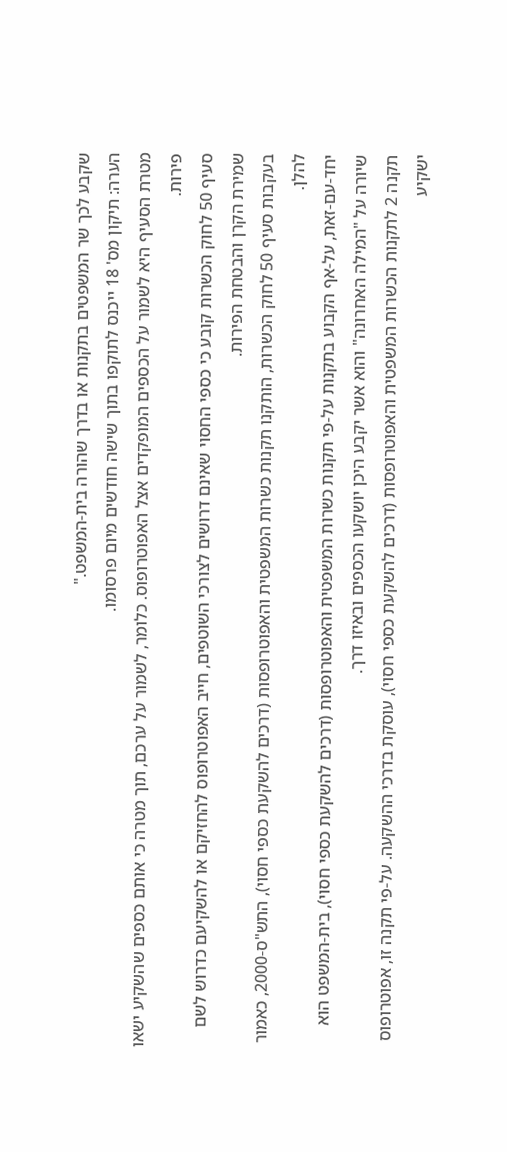שקבע לכך שר המשפטים בתקנות או בדרך שהורה בית-המשפט."
הערה: תיקון מס' 18 ייכנס לתוקפו בתוך שישה חודשים מיום פרסומו.
מטרת הסעיף היא לשמור על הכספים המופקדים אצל האפוטרופוס. כלומר, לשמור על ערכם, תוך מטרה כי אותם כספים שהשקיע ישאו פירות.
סעיף 50 לחוק הכשרות קובע כי כספי החסוי שאינם דרושים לצורכי השוטפים, חייב האפוטרופוס להחזיקם או להשקיעם כדרוש לשם שמירת הקרן והבטחת הפירות.
בעקבות סעיף 50 לחוק הכשרות, הותקנו תקנות כשרות המשפטית והאפוטרופסות (דרכים להשקעת כספי חסוי), התש"ס-2000, כאמור להלן.
יחד-עם-זאת, על-אף הקבוע בתקנות על-פי תקנות כשרות המשפטית והאפוטרופסות (דרכים להשקעת כספי חסוי), בית-המשפט הוא שיורה על "המילה האחרונה" והוא אשר יקבע היכן יושקעו הכספים ובאיזו דרך.
תקנה 2 לתקנות הכשרות המשפטית והאפוטרופסות (דרכים להשקעת כספי חסוי), עוסקת בדרכי ההשקעה. על-פי תקנה זו, אפוטרופוס ישקיע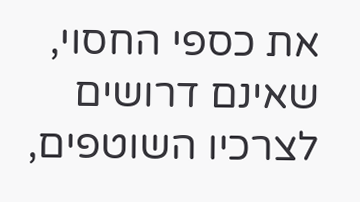את כספי החסוי, שאינם דרושים לצרכיו השוטפים,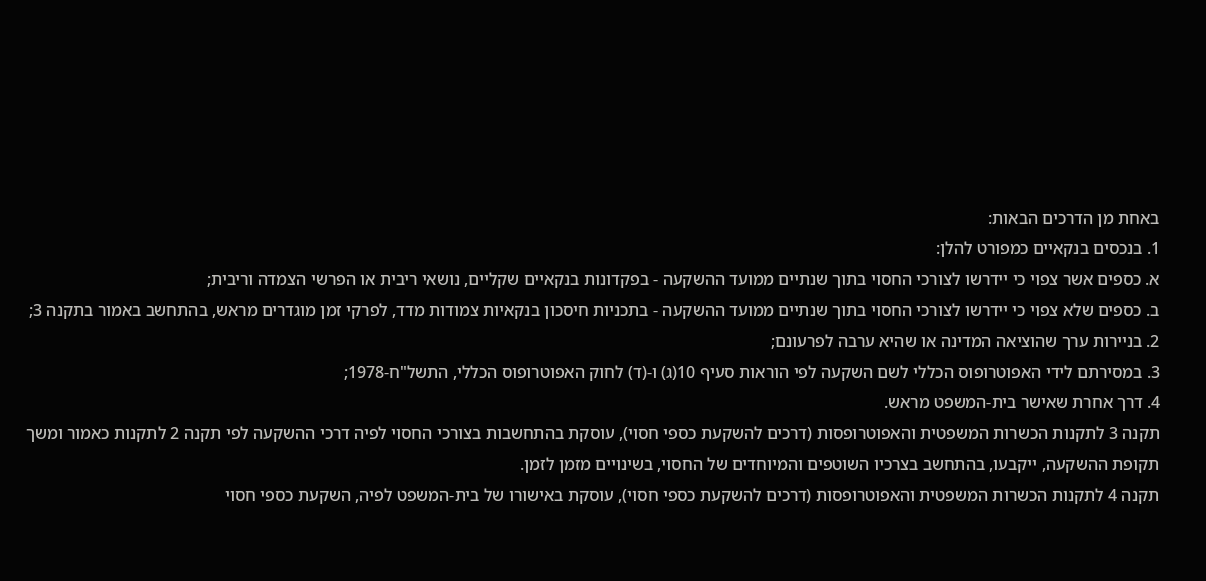באחת מן הדרכים הבאות:
1. בנכסים בנקאיים כמפורט להלן:
א. כספים אשר צפוי כי יידרשו לצורכי החסוי בתוך שנתיים ממועד ההשקעה - בפקדונות בנקאיים שקליים, נושאי ריבית או הפרשי הצמדה וריבית;
ב. כספים שלא צפוי כי יידרשו לצורכי החסוי בתוך שנתיים ממועד ההשקעה - בתכניות חיסכון בנקאיות צמודות מדד, לפרקי זמן מוגדרים מראש, בהתחשב באמור בתקנה 3;
2. בניירות ערך שהוציאה המדינה או שהיא ערבה לפרעונם;
3. במסירתם לידי האפוטרופוס הכללי לשם השקעה לפי הוראות סעיף 10(ג) ו-(ד) לחוק האפוטרופוס הכללי, התשל"ח-1978;
4. דרך אחרת שאישר בית-המשפט מראש.
תקנה 3 לתקנות הכשרות המשפטית והאפוטרופסות (דרכים להשקעת כספי חסוי), עוסקת בהתחשבות בצורכי החסוי לפיה דרכי ההשקעה לפי תקנה 2 לתקנות כאמור ומשך תקופת ההשקעה, ייקבעו, בהתחשב בצרכיו השוטפים והמיוחדים של החסוי, בשינויים מזמן לזמן.
תקנה 4 לתקנות הכשרות המשפטית והאפוטרופסות (דרכים להשקעת כספי חסוי), עוסקת באישורו של בית-המשפט לפיה, השקעת כספי חסוי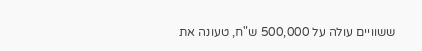ששוויים עולה על 500,000 ש"ח, טעונה את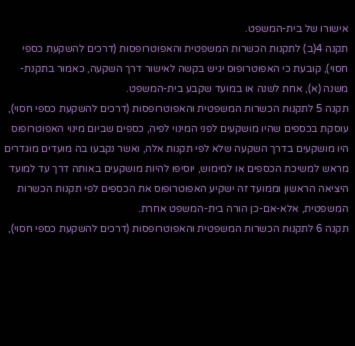אישורו של בית-המשפט.
תקנה 4(ב) לתקנות הכשרות המשפטית והאפוטרופסות (דרכים להשקעת כספי חסוי), קובעת כי האפוטרופוס יגיש בקשה לאישור דרך השקעה, כאמור בתקנת-משנה (א), אחת לשנה או במועד שקבע בית-המשפט.
תקנה 5 לתקנות הכשרות המשפטית והאפוטרופסות (דרכים להשקעת כספי חסוי), עוסקת בכספים שהיו מושקעים לפני המינוי לפיה, כספים שביום מינוי האפוטרופוס היו מושקעים בדרך השקעה שלא לפי תקנות אלה, ואשר נקבעו בה מועדים מוגדרים מראש למשיכת הכספים או למימוש, יוסיפו להיות מושקעים באותה דרך עד למועד היציאה הראשון וממועד זה ישקיע האפוטרופוס את הכספים לפי תקנות הכשרות המשפטית, אלא-אם-כן הורה בית-המשפט אחרת.
תקנה 6 לתקנות הכשרות המשפטית והאפוטרופסות (דרכים להשקעת כספי חסוי),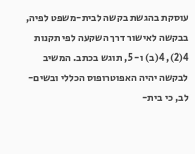עוסקת בהגשת בקשה לבית-משפט לפיה, בבקשה לאישור דרך השקעה לפי תקנות 4(2), 4(ב) ו- 5, תוגש בכתב. המשיב לבקשה יהיה האפוטרופוס הכללי ובשים-לב, כי בית-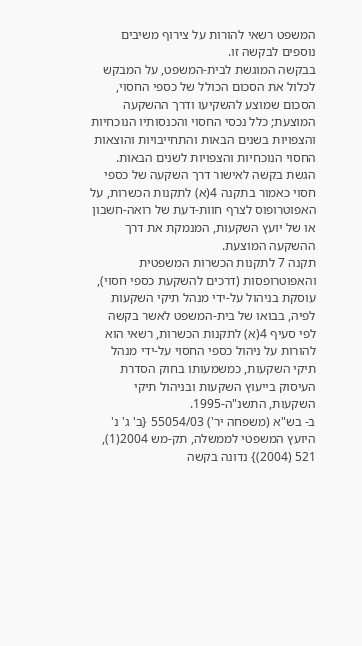המשפט רשאי להורות על צירוף משיבים נוספים לבקשה זו.
בבקשה המוגשת לבית-המשפט, על המבקש לכלול את הסכום הכולל של כספי החסוי, הסכום שמוצע להשקיעו ודרך ההשקעה המוצעת; כלל נכסי החסוי והכנסותיו הנוכחיות והצפויות בשנים הבאות והתחייבויות והוצאות החסוי הנוכחיות והצפויות לשנים הבאות.
הגשת בקשה לאישור דרך השקעה של כספי חסוי כאמור בתקנה 4(א) לתקנות הכשרות, על האפוטרופוס לצרף חוות-דעת של רואה-חשבון או של יועץ השקעות, המנמקת את דרך ההשקעה המוצעת.
תקנה 7 לתקנות הכשרות המשפטית והאפוטרופסות (דרכים להשקעת כספי חסוי), עוסקת בניהול על-ידי מנהל תיקי השקעות לפיה, בבואו של בית-המשפט לאשר בקשה לפי סעיף 4(א) לתקנות הכשרות, רשאי הוא להורות על ניהול כספי החסוי על-ידי מנהל תיקי השקעות, כמשמעותו בחוק הסדרת העיסוק בייעוץ השקעות ובניהול תיקי השקעות, התשנ"ה-1995.
ב- בש"א (משפחה יר') 55054/03 {ב' ג' נ' היועץ המשפטי לממשלה, תק-מש 2004(1), 521 (2004)} נדונה בקשה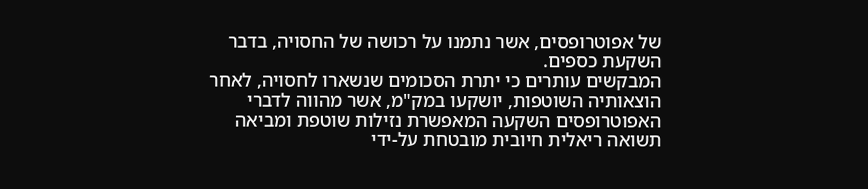של אפוטרופסים, אשר נתמנו על רכושה של החסויה, בדבר השקעת כספים.
המבקשים עותרים כי יתרת הסכומים שנשארו לחסויה, לאחר הוצאותיה השוטפות, יושקעו במק"מ, אשר מהווה לדברי האפוטרופסים השקעה המאפשרת נזילות שוטפת ומביאה תשואה ריאלית חיובית מובטחת על-ידי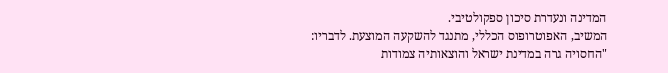המדינה ונעדרת סיכון ספקולטיבי.
המשיב, האפוטרופוס הכללי, מתנגד להשקעה המוצעת. לדבריו:
"החסויה גרה במדינת ישראל והוצאותיה צמודות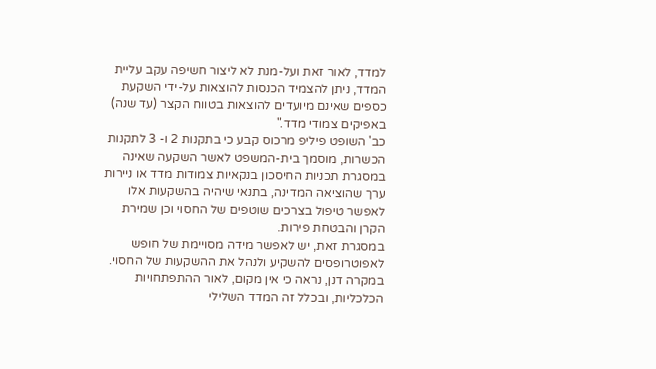למדד, לאור זאת ועל-מנת לא ליצור חשיפה עקב עליית המדד, ניתן להצמיד הכנסות להוצאות על-ידי השקעת כספים שאינם מיועדים להוצאות בטווח הקצר (עד שנה) באפיקים צמודי מדד."
כב' השופט פיליפ מרכוס קבע כי בתקנות 2 ו- 3 לתקנות הכשרות, מוסמך בית-המשפט לאשר השקעה שאינה במסגרת תכניות החיסכון בנקאיות צמודות מדד או ניירות ערך שהוציאה המדינה, בתנאי שיהיה בהשקעות אלו לאפשר טיפול בצרכים שוטפים של החסוי וכן שמירת הקרן והבטחת פירות.
במסגרת זאת, יש לאפשר מידה מסויימת של חופש לאפוטרופסים להשקיע ולנהל את ההשקעות של החסוי. במקרה דנן, נראה כי אין מקום, לאור ההתפתחויות הכלכליות, ובכלל זה המדד השלילי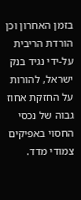בזמן האחרון וכן הורדת הריבית על-ידי נגיד בנק ישראל, להורות על החזקת אחוז גבוה של נכסי החסוי באפיקים צמודי מדד.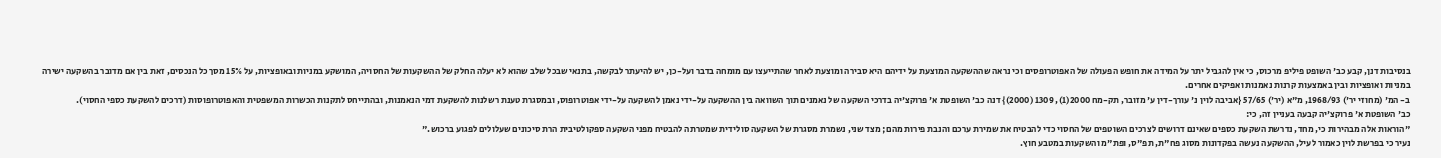בנסיבות דנן, קבע כב' השופט פיליפ מרכוס, כי אין להגביל יתר על המידה את חופש הפעולה של האפוטרופסים וכי נראה שההשקעה המוצעת על ידיהם היא סבירה ומוצעת לאחר שהתייעצו עם מומחה בדבר ועל-כן, יש להיעתר לבקשה, בתנאי שבכל שלב שהוא לא יעלה החלק של ההשקעות של החסויה, המושקע במניות ובאופציות, על 15% מסך כל הנכסים, זאת בין אם מדובר בהשקעה ישירה במניות ואופציות ובין באמצעות קרנות נאמנות ואפיקים אחרים.
ב- המ' (מחוזי יר') 1968/93, מ"א (יר') 57/65 {אביבה לוין נ' עורך-דין ע' מזובר, תק-מח 2000(1), 1309 (2000)} דנה כב' השופטת א' פרוקצ'יה בדרכי השקעה של נאמנים תוך השוואה בין ההשקעה על-ידי נאמן להשקעה על-ידי אפוטרופוס, ובמסגרת טענת רשלנות להשקעת דמי הנאמנות, ובהתייחס לתקנות הכשרות המשפטית והאפוטרופוסות (דרכים להשקעת כספי החסוי).
כב' השופטת א' פרוקצ'יה קבעה בעניין זה, כי:
"הוראות אלה מבהירות כי, מחד, נדרשת השקעת כספים שאינם דרושים לצרכים השוטפים של החסוי כדי להבטיח את שמירת ערכם והנבת פירות מהם; מצד שני, נשמרת מסגרת של השקעה סולידית שמטרתה להבטיח מפני השקעה ספקולטיבית הרת סיכונים שעלולים לפגוע ברכוש."
נעיר כי בפרשת לוין כאמור לעיל, ההשקעה נעשה בפקדונות מסוג פח"ת, תפ"ס, ופת"מ והשקעות במטבע חוץ.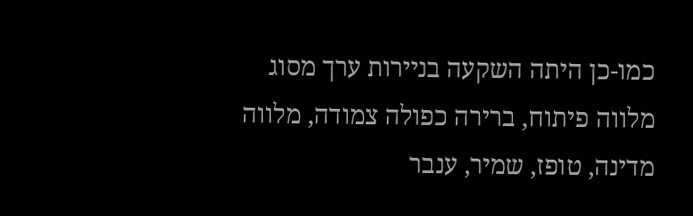כמו-כן היתה השקעה בניירות ערך מסוג מלווה פיתוח, ברירה כפולה צמודה, מלווה מדינה, טופז, שמיר, ענבר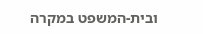ובית-המשפט במקרה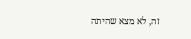זה, לא מצא שהיתה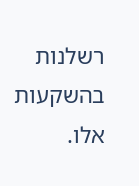רשלנות בהשקעות אלו.